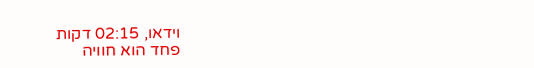וידאו, 02:15 דקות
פחד הוא חוויה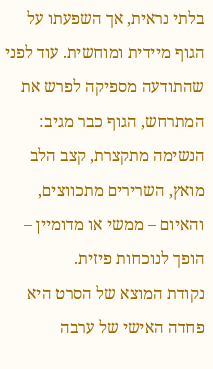בלתי נראית, אך השפעתו על הגוף מיידית ומוחשית. עוד לפני שהתודעה מספיקה לפרש את המתרחש, הגוף כבר מגיב: הנשימה מתקצרת, קצב הלב מואץ, השרירים מתכווצים, והאיום – ממשי או מדומיין – הופך לנוכחות פיזית.
נקודת המוצא של הסרט היא פחדה האישי של ערבה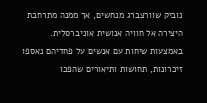נוביק שוורצברג מנחשים, אך ממנה מתרחבת היצירה אל חוויה אנושית אוניברסלית. באמצעות שיחות עם אנשים על פחדיהם נאספו זיכרונות, תחושות ותיאורים שהפכו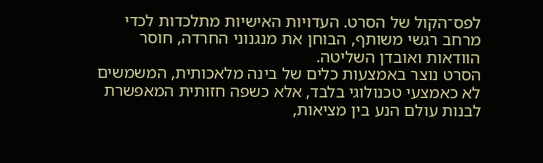לפס־הקול של הסרט. העדויות האישיות מתלכדות לכדי מרחב רגשי משותף, הבוחן את מנגנוני החרדה, חוסר הוודאות ואובדן השליטה.
הסרט נוצר באמצעות כלים של בינה מלאכותית, המשמשים לא כאמצעי טכנולוגי בלבד, אלא כשפה חזותית המאפשרת לבנות עולם הנע בין מציאות,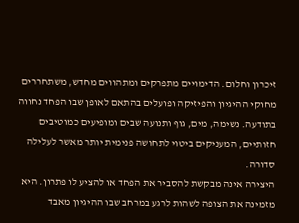זיכרון וחלום. הדימויים מתפרקים ומתהווים מחדש, משתחררים מחוקי ההיגיון והפיזיקה ופועלים בהתאם לאופן שבו הפחד נחווה בתודעה. נשימה, מים, גוף ותנועה שבים ומופיעים כמוטיבים חזותיים, המעניקים ביטוי לתחושה פנימית יותר מאשר לעלילה סדורה.
היצירה אינה מבקשת להסביר את הפחד או להציע לו פתרון. היא מזמינה את הצופה לשהות לרגע במרחב שבו ההיגיון מאבד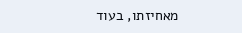מאחיזתו, בעוד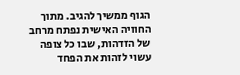הגוף ממשיך להגיב. מתוך החוויה האישית נפתח מרחב של הזדהות, שבו כל צופה עשוי לזהות את הפחד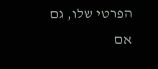הפרטי שלו, גם אם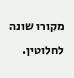מקורו שונה לחלוטין.